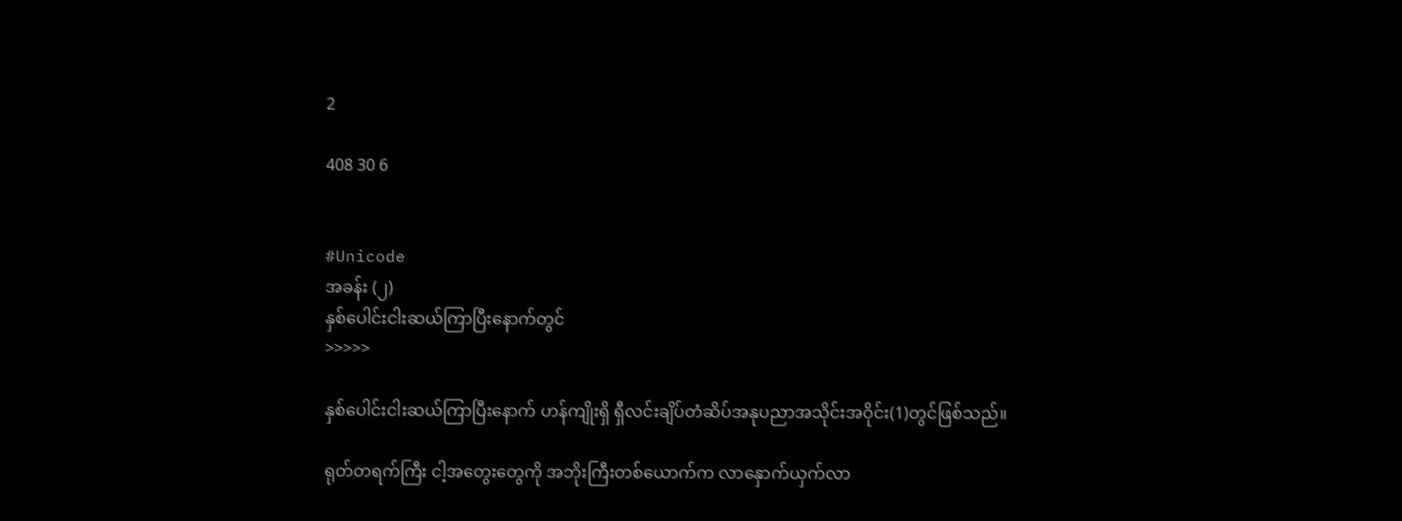2

408 30 6


#Unicode
အခန်း (၂)
နှစ်ပေါင်းငါးဆယ်ကြာပြီးနောက်တွင်
>>>>>

နှစ်ပေါင်းငါးဆယ်ကြာပြီးနောက် ဟန်ကျိုးရှိ ရှီလင်းချိပ်တံဆိပ်အနုပညာအသိုင်းအဝိုင်း(1)တွင်ဖြစ်သည်။

ရုတ်တရက်ကြီး ငါ့အတွေးတွေကို အဘိုးကြီးတစ်ယောက်က လာနှောက်ယှက်လာ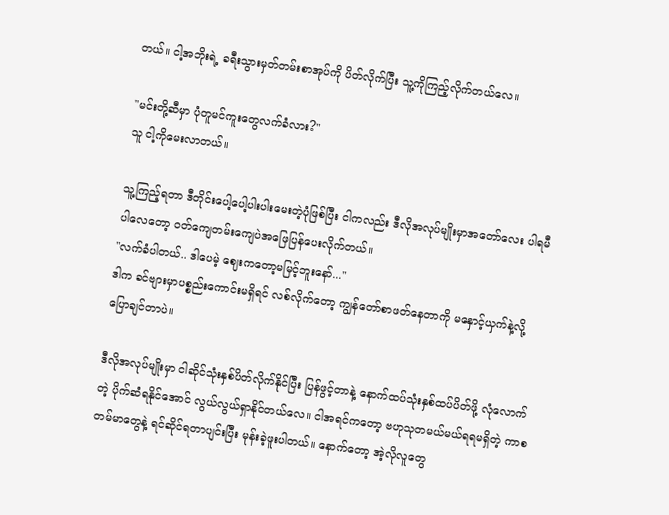တယ်။ ငါ့အဘိုးရဲ့ ခရီးသွားမှတ်တမ်းစာအုပ်ကို ပိတ်လိုက်ပြီး သူ့ကိုကြည့်လိုက်တယ်လေ။

"မင်းတို့ဆီမှာ ပုံတူမင်ကူးတွေလက်ခံလား?"
သူ ငါ့ကိုမေးလာတယ်။

သူ့ကြည့်ရတာ ဒီတိုင်းပေါ့ပေါ့ပါးပါးမေးတဲ့ပုံဖြစ်ပြီး ငါကလည်း ဒီလိုအလုပ်မျိုးမှာအတော်လေး ပါရမီပါလေတော့ ဝတ်ကျေတမ်းကျေပဲအဖြေပြန်ပေးလိုက်တယ်။
"လက်ခံပါတယ်.. ဒါပေမဲ့ ဈေးကတော့မမြင့်ဘူးနော်..."
ဒါက ခင်ဗျားမှာပစ္စည်းကောင်းမရှိရင် လစ်လိုက်တော့ ကျွန်တော်စာဖတ်နေတာကို မနှောင့်ယှက်နဲ့လို့ ပြောချင်တာပဲ။

ဒီလိုအလုပ်မျိုးမှာ ငါဆိုင်သုံးနှစ်ပိတ်လိုက်နိုင်ပြီး ပြန်ဖွင့်တာနဲ့ နောက်ထပ်သုံးနှစ်ထပ်ပိတ်ဖို့ လုံလောက်တဲ့ ပိုက်ဆံရနိုင်အောင် လွယ်လွယ်ရှာနိုင်တယ်လေ။ ငါအရင်ကတော့ ဗဟုသုတမယ်မယ်ရရမရှိတဲ့ ကာစတမ်မာတွေနဲ့ ရင်ဆိုင်ရတာပျင်းပြီး မုန်းခဲ့ဖူးပါတယ်။ နောက်တော့ အဲ့လိုလူတွေ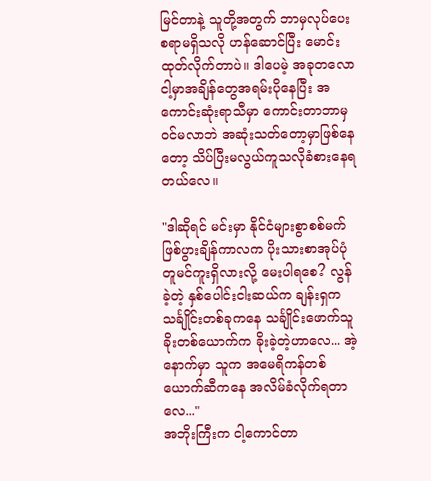မြင်တာနဲ့ သူတို့အတွက် ဘာမှလုပ်ပေးစရာမရှိသလို ဟန်ဆောင်ပြီး မောင်းထုတ်လိုက်တာပဲ။ ဒါပေမဲ့ အခုတလော ငါ့မှာအချိန်တွေအရမ်းပိုနေပြီး အကောင်းဆုံးရာသီမှာ ကောင်းတာဘာမှဝင်မလာဘဲ အဆုံးသတ်တော့မှာဖြစ်နေတော့ သိပ်ပြီးမလွယ်ကူသလိုခံစားနေရတယ်လေ။

"ဒါဆိုရင် မင်းမှာ နိုင်ငံများစွာစစ်မက်ဖြစ်ပွားချိန်ကာလက ပိုးသားစာအုပ်ပုံတူမင်ကူးရှိလားလို့ မေးပါရစေ? လွန်ခဲ့တဲ့ နှစ်ပေါင်းငါးဆယ်က ချန်းရှက သင်္ချိုင်းတစ်ခုကနေ သင်္ချိုင်းဖောက်သူခိုးတစ်ယောက်က ခိုးခဲ့တဲ့ဟာလေ... အဲ့နောက်မှာ သူက အမေရိကန်တစ်ယောက်ဆီကနေ အလိမ်ခံလိုက်ရတာလေ..."
အဘိုးကြီးက ငါ့ကောင်တာ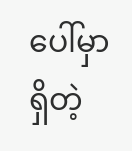ပေါ်မှာရှိတဲ့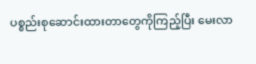ပစ္စည်းစုဆောင်းထားတာတွေကိုကြည့်ပြီး မေးလာ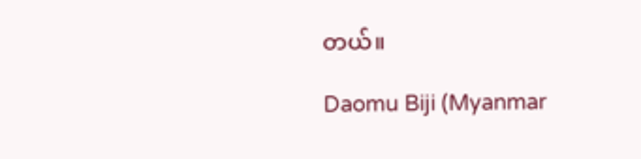တယ်။

Daomu Biji (Myanmar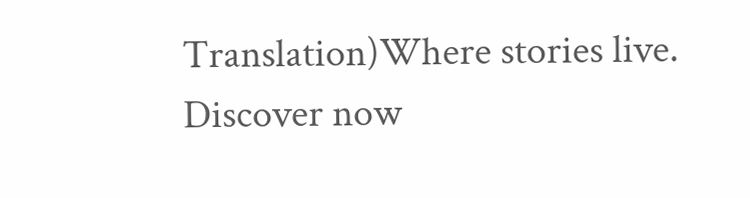Translation)Where stories live. Discover now